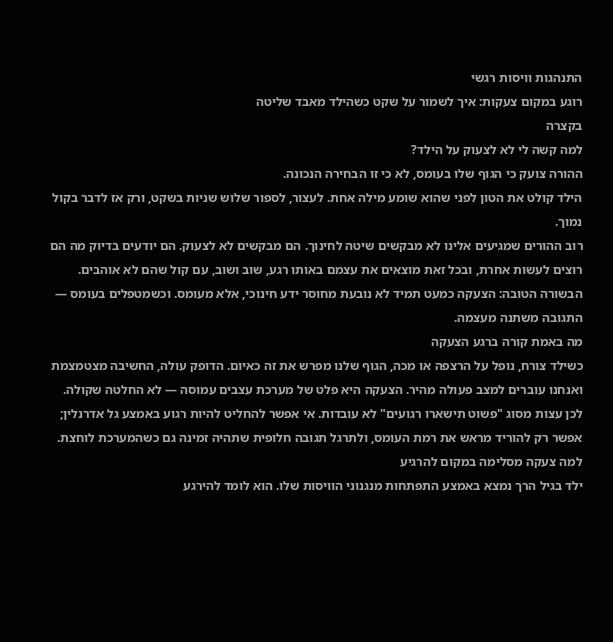התנהגות וויסות רגשי
רוגע במקום צעקות: איך לשמור על שקט כשהילד מאבד שליטה
בקצרה
למה קשה לי לא לצעוק על הילד?
ההורה צועק כי הגוף שלו בעומס, לא כי זו הבחירה הנכונה.
הילד קולט את הטון לפני שהוא שומע מילה אחת. לעצור, לספור שלוש שניות בשקט, ורק אז לדבר בקול נמוך.
רוב ההורים שמגיעים אלינו לא מבקשים שיטה לחינוך. הם מבקשים לא לצעוק. הם יודעים בדיוק מה הם רוצים לעשות אחרת, ובכל זאת מוצאים את עצמם באותו רגע, שוב ושוב, עם קול שהם לא אוהבים.
הבשורה הטובה: הצעקה כמעט תמיד לא נובעת מחוסר ידע חינוכי, אלא מעומס. וכשמטפלים בעומס — התגובה משתנה מעצמה.
מה באמת קורה ברגע הצעקה
כשילד צורח, נופל על הרצפה או מכה, הגוף שלנו מפרש את זה כאיום. הדופק עולה, החשיבה מצטמצמת ואנחנו עוברים למצב פעולה מהיר. הצעקה היא פלט של מערכת עצבים עמוסה — לא החלטה שקולה.
לכן עצות מסוג "פשוט תישארו רגועים" לא עובדות. אי אפשר להחליט להיות רגוע באמצע גל אדרנלין; אפשר רק להוריד מראש את רמת העומס, ולתרגל תגובה חלופית שתהיה זמינה גם כשהמערכת לוחצת.
למה צעקה מסלימה במקום להרגיע
ילד בגיל הרך נמצא באמצע התפתחות מנגנוני הוויסות שלו. הוא לומד להירגע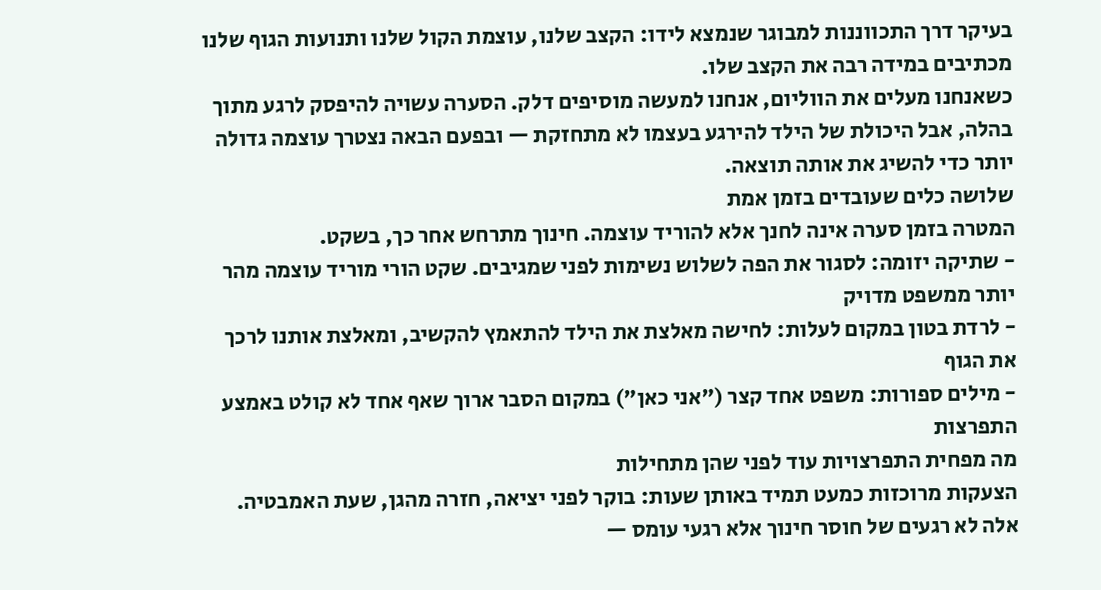בעיקר דרך התכווננות למבוגר שנמצא לידו: הקצב שלנו, עוצמת הקול שלנו ותנועות הגוף שלנו מכתיבים במידה רבה את הקצב שלו.
כשאנחנו מעלים את הווליום, אנחנו למעשה מוסיפים דלק. הסערה עשויה להיפסק לרגע מתוך בהלה, אבל היכולת של הילד להירגע בעצמו לא מתחזקת — ובפעם הבאה נצטרך עוצמה גדולה יותר כדי להשיג את אותה תוצאה.
שלושה כלים שעובדים בזמן אמת
המטרה בזמן סערה אינה לחנך אלא להוריד עוצמה. חינוך מתרחש אחר כך, בשקט.
- שתיקה יזומה: לסגור את הפה לשלוש נשימות לפני שמגיבים. שקט הורי מוריד עוצמה מהר יותר ממשפט מדויק
- לרדת בטון במקום לעלות: לחישה מאלצת את הילד להתאמץ להקשיב, ומאלצת אותנו לרכך את הגוף
- מילים ספורות: משפט אחד קצר ("אני כאן") במקום הסבר ארוך שאף אחד לא קולט באמצע התפרצות
מה מפחית התפרצויות עוד לפני שהן מתחילות
הצעקות מרוכזות כמעט תמיד באותן שעות: בוקר לפני יציאה, חזרה מהגן, שעת האמבטיה. אלה לא רגעים של חוסר חינוך אלא רגעי עומס —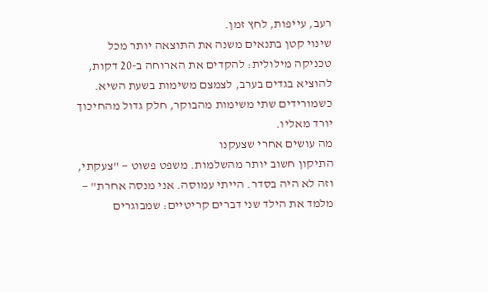רעב, עייפות, לחץ זמן.
שינוי קטן בתנאים משנה את התוצאה יותר מכל טכניקה מילולית: להקדים את הארוחה ב-20 דקות, להוציא בגדים בערב, לצמצם משימות בשעת השיא. כשמורידים שתי משימות מהבוקר, חלק גדול מהחיכוך יורד מאליו.
מה עושים אחרי שצעקנו
התיקון חשוב יותר מהשלמות. משפט פשוט — "צעקתי, וזה לא היה בסדר. הייתי עמוסה. אני מנסה אחרת" — מלמד את הילד שני דברים קריטיים: שמבוגרים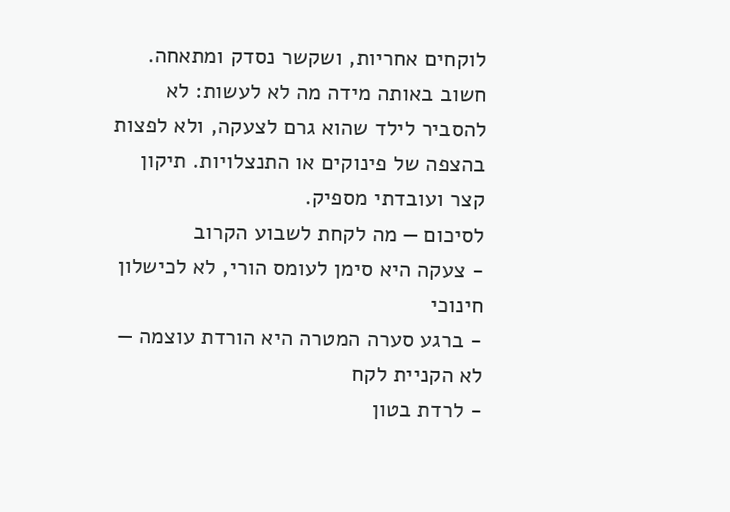לוקחים אחריות, ושקשר נסדק ומתאחה.
חשוב באותה מידה מה לא לעשות: לא להסביר לילד שהוא גרם לצעקה, ולא לפצות בהצפה של פינוקים או התנצלויות. תיקון קצר ועובדתי מספיק.
לסיכום — מה לקחת לשבוע הקרוב
- צעקה היא סימן לעומס הורי, לא לכישלון חינוכי
- ברגע סערה המטרה היא הורדת עוצמה — לא הקניית לקח
- לרדת בטון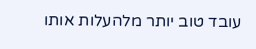עובד טוב יותר מלהעלות אותו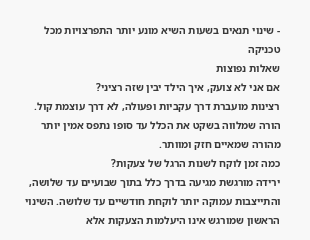- שינוי תנאים בשעות השיא מונע יותר התפרצויות מכל טכניקה
שאלות נפוצות
אם אני לא צועק, איך הילד יבין שזה רציני?
רצינות מועברת דרך עקביות ופעולה, לא דרך עוצמת קול. הורה שמלווה בשקט את הכלל עד סופו נתפס אמין יותר מהורה שמאיים חזק ומוותר.
כמה זמן לוקח לשנות הרגל של צעקות?
ירידה מורגשת מגיעה בדרך כלל בתוך שבועיים עד שלושה, והתייצבות עמוקה יותר לוקחת חודשיים עד שלושה. השינוי הראשון שמורגש אינו היעלמות הצעקות אלא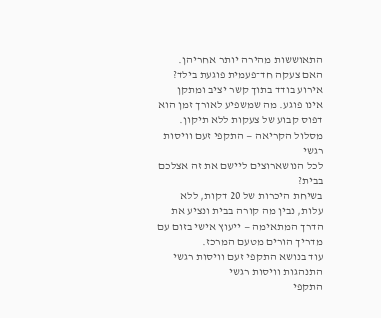התאוששות מהירה יותר אחריהן.
האם צעקה חד־פעמית פוגעת בילד?
אירוע בודד בתוך קשר יציב ומתקן אינו פוגע. מה שמשפיע לאורך זמן הוא דפוס קבוע של צעקות ללא תיקון.
מסלול הקריאה — התקפי זעם וויסות רגשי
לכל הנושארוצים ליישם את זה אצלכם בבית?
בשיחת היכרות של 20 דקות, ללא עלות, נבין מה קורה בבית ונציע את הדרך המתאימה — ייעוץ אישי בזום עם מדריך הורים מטעם המרכז.
עוד בנושא התקפי זעם וויסות רגשי
התנהגות וויסות רגשי
התקפי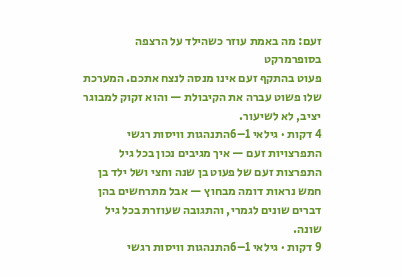זעם: מה באמת עוזר כשהילד על הרצפה בסופרמרקט
פעוט בהתקף זעם אינו מנסה לנצח אתכם. המערכת שלו פשוט עברה את הקיבולת — והוא זקוק למבוגר יציב, לא לשיעור.
4 דקות · גילאי 1–6התנהגות וויסות רגשי
התפרצויות זעם — איך מגיבים נכון בכל גיל
התפרצות זעם של פעוט בן שנה וחצי ושל ילד בן חמש נראות דומה מבחוץ — אבל מתרחשים בהן דברים שונים לגמרי, והתגובה שעוזרת בכל גיל שונה.
9 דקות · גילאי 1–6התנהגות וויסות רגשי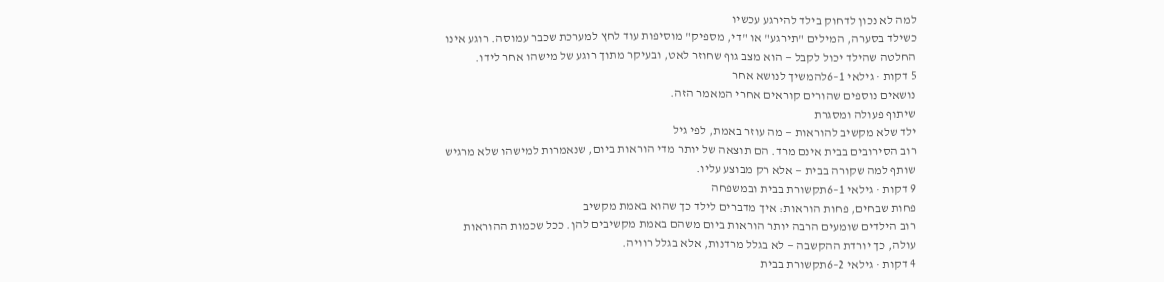למה לא נכון לדחוק בילד להירגע עכשיו
כשילד בסערה, המילים "תירגע" או "די, מספיק" מוסיפות עוד לחץ למערכת שכבר עמוסה. רוגע אינו החלטה שהילד יכול לקבל — הוא מצב גוף שחוזר לאט, ובעיקר מתוך רוגע של מישהו אחר לידו.
5 דקות · גילאי 1–6להמשיך לנושא אחר
נושאים נוספים שהורים קוראים אחרי המאמר הזה.
שיתוף פעולה ומסגרת
ילד שלא מקשיב להוראות — מה עוזר באמת, לפי גיל
רוב הסירובים בבית אינם מרד. הם תוצאה של יותר מדי הוראות ביום, שנאמרות למישהו שלא מרגיש שותף למה שקורה בבית — אלא רק מבוצע עליו.
9 דקות · גילאי 1–6תקשורת בבית ובמשפחה
פחות שבחים, פחות הוראות: איך מדברים לילד כך שהוא באמת מקשיב
רוב הילדים שומעים הרבה יותר הוראות ביום משהם באמת מקשיבים להן. ככל שכמות ההוראות עולה, כך יורדת ההקשבה — לא בגלל מרדנות, אלא בגלל רוויה.
4 דקות · גילאי 2–6תקשורת בבית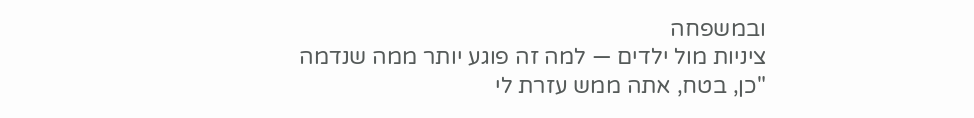ובמשפחה
ציניות מול ילדים — למה זה פוגע יותר ממה שנדמה
"כן, בטח, אתה ממש עזרת לי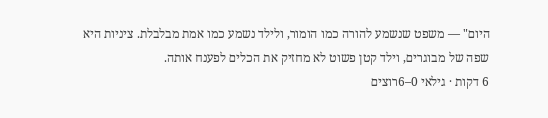היום" — משפט שנשמע להורה כמו הומור, ולילד נשמע כמו אמת מבלבלת. ציניות היא שפה של מבוגרים, וילד קטן פשוט לא מחזיק את הכלים לפענח אותה.
6 דקות · גילאי 0–6רוצים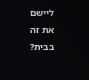ליישם את זה בבית?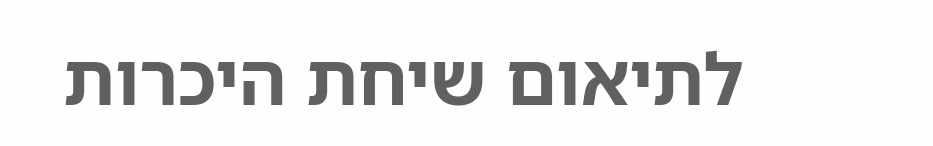לתיאום שיחת היכרות